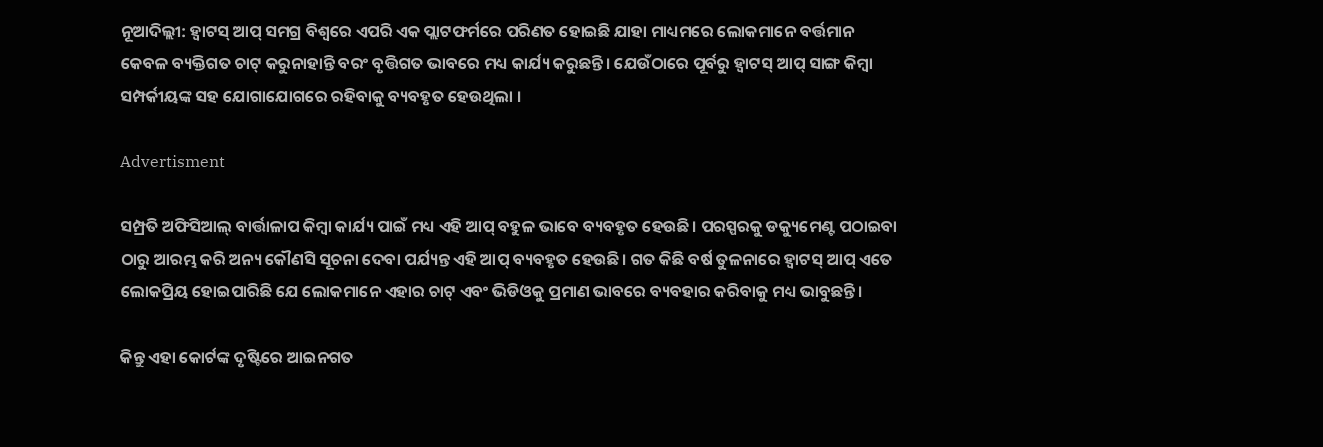ନୂଆଦିଲ୍ଲୀ: ହ୍ବାଟସ୍ ଆପ୍ ସମଗ୍ର ବିଶ୍ୱରେ ଏପରି ଏକ ପ୍ଲାଟଫର୍ମରେ ପରିଣତ ହୋଇଛି ଯାହା ମାଧ୍ୟମରେ ଲୋକମାନେ ବର୍ତ୍ତମାନ କେବଳ ବ୍ୟକ୍ତିଗତ ଚାଟ୍ କରୁନାହାନ୍ତି ବରଂ ବୃତ୍ତିଗତ ଭାବରେ ମଧ୍ୟ କାର୍ଯ୍ୟ କରୁଛନ୍ତି। ଯେଉଁଠାରେ ପୂର୍ବରୁ ହ୍ବାଟସ୍ ଆପ୍ ସାଙ୍ଗ କିମ୍ବା ସମ୍ପର୍କୀୟଙ୍କ ସହ ଯୋଗାଯୋଗରେ ରହିବାକୁ ବ୍ୟବହୃତ ହେଉଥିଲା ।

Advertisment

ସମ୍ପ୍ରତି ଅଫିସିଆଲ୍ ବାର୍ତ୍ତାଳାପ କିମ୍ବା କାର୍ଯ୍ୟ ପାଇଁ ମଧ୍ୟ ଏହି ଆପ୍ ବହୁଳ ଭାବେ ବ୍ୟବହୃତ ହେଉଛି। ପରସ୍ପରକୁ ଡକ୍ୟୁମେଣ୍ଟ ପଠାଇବା ଠାରୁ ଆରମ୍ଭ କରି ଅନ୍ୟ କୌଣସି ସୂଚନା ଦେବା ପର୍ଯ୍ୟନ୍ତ ଏହି ଆପ୍ ବ୍ୟବହୃତ ହେଉଛି। ଗତ କିଛି ବର୍ଷ ତୁଳନାରେ ହ୍ବାଟସ୍ ଆପ୍ ଏତେ ଲୋକପ୍ରିୟ ହୋଇପାରିଛି ଯେ ଲୋକମାନେ ଏହାର ଚାଟ୍ ଏବଂ ଭିଡିଓକୁ ପ୍ରମାଣ ଭାବରେ ବ୍ୟବହାର କରିବାକୁ ମଧ୍ୟ ଭାବୁଛନ୍ତି।

କିନ୍ତୁ ଏହା କୋର୍ଟଙ୍କ ଦୃଷ୍ଟିରେ ଆଇନଗତ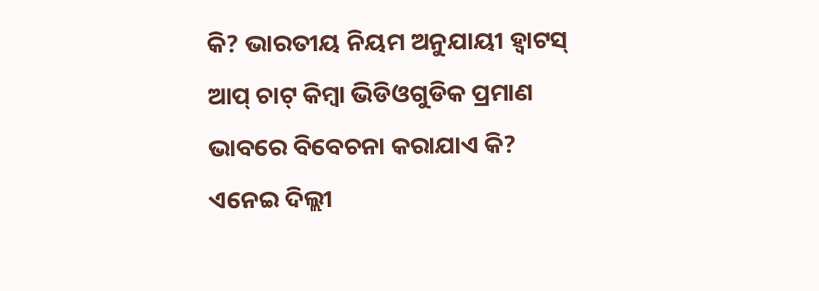କି? ଭାରତୀୟ ନିୟମ ଅନୁଯାୟୀ ହ୍ବାଟସ୍ ଆପ୍ ଚାଟ୍ କିମ୍ବା ଭିଡିଓଗୁଡିକ ପ୍ରମାଣ ଭାବରେ ବିବେଚନା କରାଯାଏ କି? ଏନେଇ ଦିଲ୍ଲୀ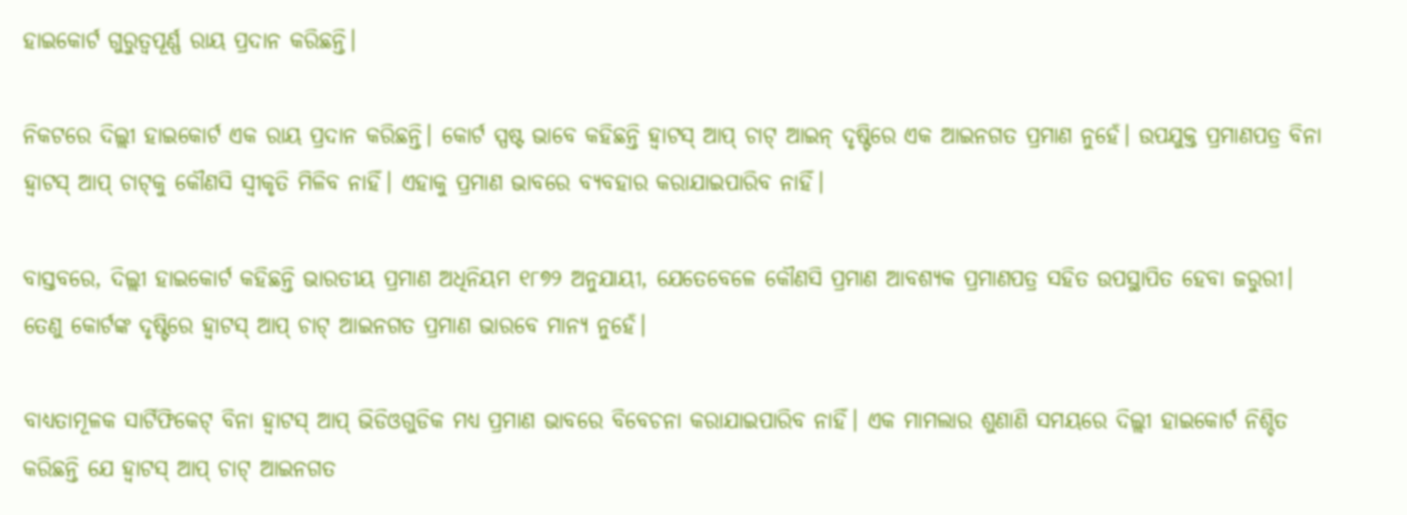ହାଇକୋର୍ଟ ଗୁରୁତ୍ବପୂର୍ଣ୍ଣ ରାୟ ପ୍ରଦାନ କରିଛନ୍ତି।

ନିକଟରେ ଦିଲ୍ଲୀ ହାଇକୋର୍ଟ ଏକ ରାୟ ପ୍ରଦାନ କରିଛନ୍ତି। କୋର୍ଟ ସ୍ପଷ୍ଟ ଭାବେ କହିଛନ୍ତି ହ୍ୱାଟସ୍ ଆପ୍ ଚାଟ୍ ଆଇନ୍ ଦୃଷ୍ଟିରେ ଏକ ଆଇନଗତ ପ୍ରମାଣ ନୁହେଁ। ଉପଯୁକ୍ତ ପ୍ରମାଣପତ୍ର ବିନା ହ୍ବାଟସ୍ ଆପ୍ ଚାଟ୍‌କୁ କୌଣସି ସ୍ୱୀକୃତି ମିଳିବ ନାହିଁ। ଏହାକୁ ପ୍ରମାଣ ଭାବରେ ବ୍ୟବହାର କରାଯାଇପାରିବ ନାହିଁ।

ବାସ୍ତବରେ, ଦିଲ୍ଲୀ ହାଇକୋର୍ଟ କହିଛନ୍ତି ଭାରତୀୟ ପ୍ରମାଣ ଅଧିନିୟମ ୧୮୭୨ ଅନୁଯାୟୀ, ଯେତେବେଳେ କୌଣସି ପ୍ରମାଣ ଆବଶ୍ୟକ ପ୍ରମାଣପତ୍ର ସହିତ ଉପସ୍ଥାପିତ ହେବା ଜରୁରୀ। ତେଣୁ କୋର୍ଟଙ୍କ ଦୃଷ୍ଟିରେ ହ୍ବାଟସ୍ ଆପ୍ ଚାଟ୍ ଆଇନଗତ ପ୍ରମାଣ ଭାରବେ ମାନ୍ୟ ନୁହେଁ।

ବାଧ୍ୟତାମୂଳକ ସାର୍ଟିଫିକେଟ୍ ବିନା ହ୍ବାଟସ୍ ଆପ୍ ଭିଡିଓଗୁଡିକ ମଧ୍ୟ ପ୍ରମାଣ ଭାବରେ ବିବେଚନା କରାଯାଇପାରିବ ନାହିଁ। ଏକ ମାମଲାର ଶୁଣାଣି ସମୟରେ ଦିଲ୍ଲୀ ହାଇକୋର୍ଟ ନିଶ୍ଚିତ କରିଛନ୍ତି ଯେ ହ୍ବାଟସ୍ ଆପ୍ ଚାଟ୍ ଆଇନଗତ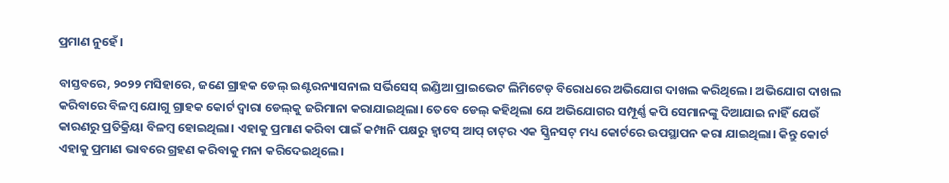ପ୍ରମାଣ ନୁହେଁ।

ବାସ୍ତବରେ, ୨୦୨୨ ମସିହାରେ, ଜଣେ ଗ୍ରାହକ ଡେଲ୍ ଇଣ୍ଟରନ୍ୟାସନାଲ ସର୍ଭିସେସ୍ ଇଣ୍ଡିଆ ପ୍ରାଇଭେଟ ଲିମିଟେଡ୍ ବିରୋଧରେ ଅଭିଯୋଗ ଦାଖଲ କରିଥିଲେ। ଅଭିଯୋଗ ଦାଖଲ କରିବାରେ ବିଳମ୍ବ ଯୋଗୁ ଗ୍ରାହକ କୋର୍ଟ ଦ୍ୱାରା ଡେଲ୍‌କୁ ଜରିମାନା କରାଯାଇଥିଲା। ତେବେ ଡେଲ୍ କହିଥିଲା ଯେ ଅଭିଯୋଗର ସମ୍ପୂର୍ଣ୍ଣ କପି ସେମାନଙ୍କୁ ଦିଆଯାଇ ନାହିଁ ଯେଉଁ କାରଣରୁ ପ୍ରତିକ୍ରିୟା ବିଳମ୍ବ ହୋଇଥିଲା। ଏହାକୁ ପ୍ରମାଣ କରିବା ପାଇଁ କମ୍ପାନି ପକ୍ଷରୁ ହ୍ବାଟସ୍ ଆପ୍ ଚାଟ୍‌ର ଏକ ସ୍କ୍ରିନସଟ୍ ମଧ୍ୟ କୋର୍ଟରେ ଉପସ୍ଥାପନ କରା ଯାଇଥିଲା। କିନ୍ତୁ କୋର୍ଟ ଏହାକୁ ପ୍ରମାଣ ଭାବରେ ଗ୍ରହଣ କରିବାକୁ ମନା କରିଦେଇଥିଲେ।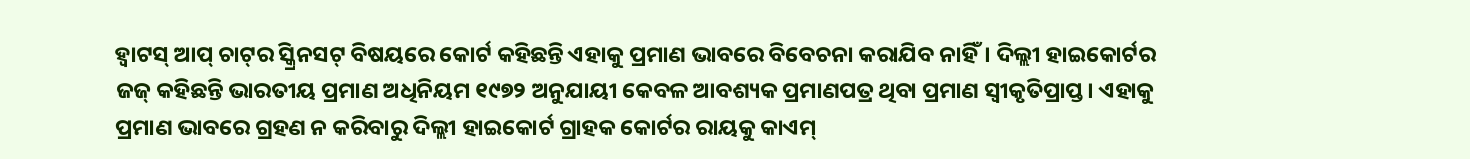ହ୍ବାଟସ୍ ଆପ୍ ଚାଟ୍‌ର ସ୍କ୍ରିନସଟ୍ ବିଷୟରେ କୋର୍ଟ କହିଛନ୍ତି ଏହାକୁ ପ୍ରମାଣ ଭାବରେ ବିବେଚନା କରାଯିବ ନାହିଁ। ଦିଲ୍ଲୀ ହାଇକୋର୍ଟର ଜଜ୍ କହିଛନ୍ତି ଭାରତୀୟ ପ୍ରମାଣ ଅଧିନିୟମ ୧୯୭୨ ଅନୁଯାୟୀ କେବଳ ଆବଶ୍ୟକ ପ୍ରମାଣପତ୍ର ଥିବା ପ୍ରମାଣ ସ୍ୱୀକୃତିପ୍ରାପ୍ତ। ଏହାକୁ ପ୍ରମାଣ ଭାବରେ ଗ୍ରହଣ ନ କରିବାରୁ ଦିଲ୍ଲୀ ହାଇକୋର୍ଟ ଗ୍ରାହକ କୋର୍ଟର ରାୟକୁ କାଏମ୍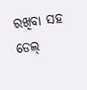ରଖିବା ସହ ଡେଲ୍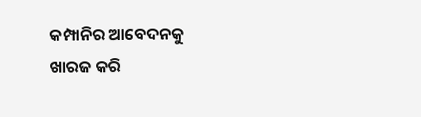କମ୍ପାନିର ଆବେଦନକୁ ଖାରଜ କରି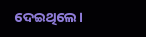ଦେଇଥିଲେ।